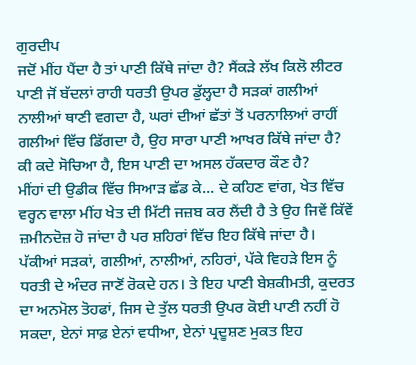ਗੁਰਦੀਪ
ਜਦੋਂ ਮੀਂਹ ਪੈਂਦਾ ਹੈ ਤਾਂ ਪਾਣੀ ਕਿੱਥੇ ਜਾਂਦਾ ਹੈ? ਸੈਂਕੜੇ ਲੱਖ ਕਿਲੋ ਲੀਟਰ ਪਾਣੀ ਜੋਂ ਬੱਦਲਾਂ ਰਾਹੀ ਧਰਤੀ ਉਪਰ ਡੁੱਲ੍ਹਦਾ ਹੈ ਸੜਕਾਂ ਗਲੀਆਂ ਨਾਲੀਆਂ ਥਾਣੀ ਵਗਦਾ ਹੈ, ਘਰਾਂ ਦੀਆਂ ਛੱਤਾਂ ਤੋਂ ਪਰਨਾਲਿਆਂ ਰਾਹੀਂ ਗਲੀਆਂ ਵਿੱਚ ਡਿੱਗਦਾ ਹੈ, ਉਹ ਸਾਰਾ ਪਾਣੀ ਆਖਰ ਕਿੱਥੇ ਜਾਂਦਾ ਹੈ? ਕੀ ਕਦੇ ਸੋਚਿਆ ਹੈ, ਇਸ ਪਾਣੀ ਦਾ ਅਸਲ ਹੱਕਦਾਰ ਕੌਣ ਹੈ?
ਮੀਂਹਾਂ ਦੀ ਉਡੀਕ ਵਿੱਚ ਸਿਆੜ ਛੱਡ ਕੇ... ਦੇ ਕਹਿਣ ਵਾਂਗ, ਖੇਤ ਵਿੱਚ ਵਰ੍ਹਨ ਵਾਲਾ ਮੀਂਹ ਖੇਤ ਦੀ ਮਿੱਟੀ ਜਜ਼ਬ ਕਰ ਲੈਂਦੀ ਹੈ ਤੇ ਉਹ ਜਿਵੇਂ ਕਿੱਵੇਂ ਜ਼ਮੀਨਦੋਜ਼ ਹੋ ਜਾਂਦਾ ਹੈ ਪਰ ਸ਼ਹਿਰਾਂ ਵਿੱਚ ਇਹ ਕਿੱਥੇ ਜਾਂਦਾ ਹੈ। ਪੱਕੀਆਂ ਸੜਕਾਂ, ਗਲੀਆਂ, ਨਾਲੀਆਂ, ਨਹਿਰਾਂ, ਪੱਕੇ ਵਿਹੜੇ ਇਸ ਨੂੰ ਧਰਤੀ ਦੇ ਅੰਦਰ ਜਾਣੋਂ ਰੋਕਦੇ ਹਨ। ਤੇ ਇਹ ਪਾਣੀ ਬੇਸ਼ਕੀਮਤੀ, ਕੁਦਰਤ ਦਾ ਅਨਮੋਲ ਤੋਹਫਾਂ, ਜਿਸ ਦੇ ਤੁੱਲ ਧਰਤੀ ਉਪਰ ਕੋਈ ਪਾਣੀ ਨਹੀਂ ਹੋ ਸਕਦਾ, ਏਨਾਂ ਸਾਫ਼ ਏਨਾਂ ਵਧੀਆ, ਏਨਾਂ ਪ੍ਰਦੂਸ਼ਣ ਮੁਕਤ ਇਹ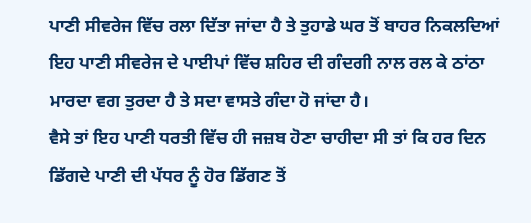ਪਾਣੀ ਸੀਵਰੇਜ ਵਿੱਚ ਰਲਾ ਦਿੱਤਾ ਜਾਂਦਾ ਹੈ ਤੇ ਤੁਹਾਡੇ ਘਰ ਤੋਂ ਬਾਹਰ ਨਿਕਲਦਿਆਂ ਇਹ ਪਾਣੀ ਸੀਵਰੇਜ ਦੇ ਪਾਈਪਾਂ ਵਿੱਚ ਸ਼ਹਿਰ ਦੀ ਗੰਦਗੀ ਨਾਲ ਰਲ ਕੇ ਠਾਂਠਾ ਮਾਰਦਾ ਵਗ ਤੁਰਦਾ ਹੈ ਤੇ ਸਦਾ ਵਾਸਤੇ ਗੰਦਾ ਹੋ ਜਾਂਦਾ ਹੈ।
ਵੈਸੇ ਤਾਂ ਇਹ ਪਾਣੀ ਧਰਤੀ ਵਿੱਚ ਹੀ ਜਜ਼ਬ ਹੋਣਾ ਚਾਹੀਦਾ ਸੀ ਤਾਂ ਕਿ ਹਰ ਦਿਨ ਡਿੱਗਦੇ ਪਾਣੀ ਦੀ ਪੱਧਰ ਨੂੰ ਹੋਰ ਡਿੱਗਣ ਤੋਂ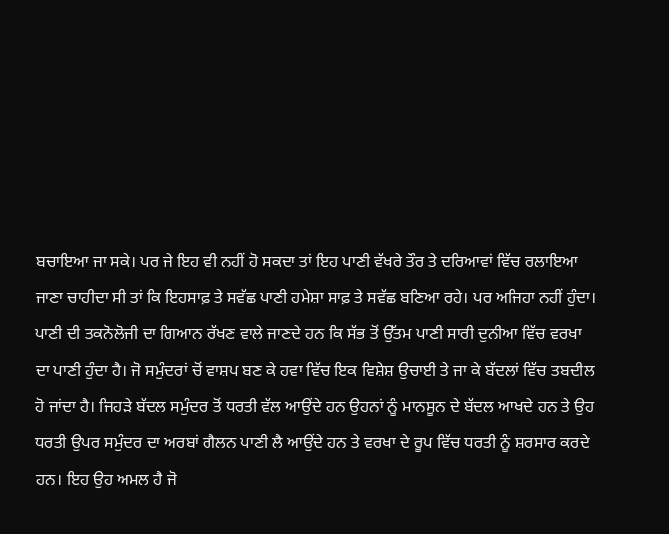ਬਚਾਇਆ ਜਾ ਸਕੇ। ਪਰ ਜੇ ਇਹ ਵੀ ਨਹੀਂ ਹੋ ਸਕਦਾ ਤਾਂ ਇਹ ਪਾਣੀ ਵੱਖਰੇ ਤੌਰ ਤੇ ਦਰਿਆਵਾਂ ਵਿੱਚ ਰਲਾਇਆ ਜਾਣਾ ਚਾਹੀਦਾ ਸੀ ਤਾਂ ਕਿ ਇਹਸਾਫ਼ ਤੇ ਸਵੱਛ ਪਾਣੀ ਹਮੇਸ਼ਾ ਸਾਫ਼ ਤੇ ਸਵੱਛ ਬਣਿਆ ਰਹੇ। ਪਰ ਅਜਿਹਾ ਨਹੀਂ ਹੁੰਦਾ।
ਪਾਣੀ ਦੀ ਤਕਨੋਲੋਜੀ ਦਾ ਗਿਆਨ ਰੱਖਣ ਵਾਲੇ ਜਾਣਦੇ ਹਨ ਕਿ ਸੱਭ ਤੋਂ ਉੱਤਮ ਪਾਣੀ ਸਾਰੀ ਦੁਨੀਆ ਵਿੱਚ ਵਰਖਾ ਦਾ ਪਾਣੀ ਹੁੰਦਾ ਹੈ। ਜੋ ਸਮੁੰਦਰਾਂ ਚੋਂ ਵਾਸ਼ਪ ਬਣ ਕੇ ਹਵਾ ਵਿੱਚ ਇਕ ਵਿਸ਼ੇਸ਼ ਉਚਾਈ ਤੇ ਜਾ ਕੇ ਬੱਦਲਾਂ ਵਿੱਚ ਤਬਦੀਲ ਹੋ ਜਾਂਦਾ ਹੈ। ਜਿਹੜੇ ਬੱਦਲ ਸਮੁੰਦਰ ਤੋਂ ਧਰਤੀ ਵੱਲ ਆਉਂਦੇ ਹਨ ਉਹਨਾਂ ਨੂੰ ਮਾਨਸੂਨ ਦੇ ਬੱਦਲ ਆਖਦੇ ਹਨ ਤੇ ਉਹ ਧਰਤੀ ਉਪਰ ਸਮੁੰਦਰ ਦਾ ਅਰਬਾਂ ਗੈਲਨ ਪਾਣੀ ਲੈ ਆਉਂਦੇ ਹਨ ਤੇ ਵਰਖਾ ਦੇ ਰੂਪ ਵਿੱਚ ਧਰਤੀ ਨੂੰ ਸ਼ਰਸਾਰ ਕਰਦੇ ਹਨ। ਇਹ ਉਹ ਅਮਲ ਹੈ ਜੋ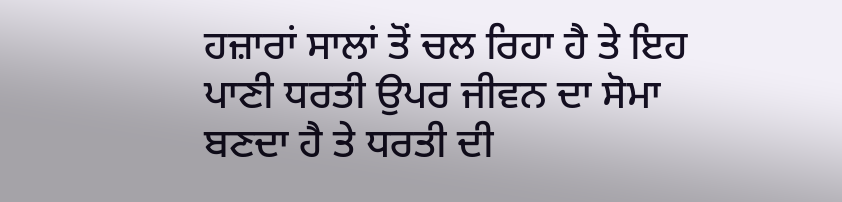ਹਜ਼ਾਰਾਂ ਸਾਲਾਂ ਤੋਂ ਚਲ ਰਿਹਾ ਹੈ ਤੇ ਇਹ ਪਾਣੀ ਧਰਤੀ ਉਪਰ ਜੀਵਨ ਦਾ ਸੋਮਾ ਬਣਦਾ ਹੈ ਤੇ ਧਰਤੀ ਦੀ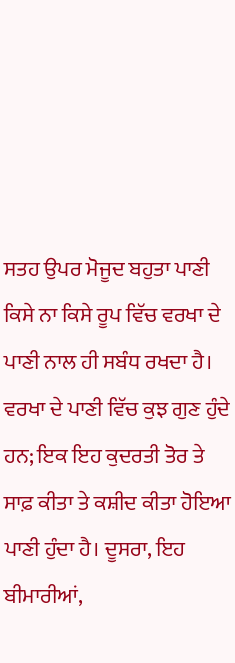ਸਤਹ ਉਪਰ ਮੋਜੂਦ ਬਹੁਤਾ ਪਾਣੀ ਕਿਸੇ ਨਾ ਕਿਸੇ ਰੂਪ ਵਿੱਚ ਵਰਖਾ ਦੇ ਪਾਣੀ ਨਾਲ ਹੀ ਸਬੰਧ ਰਖਦਾ ਹੈ।
ਵਰਖਾ ਦੇ ਪਾਣੀ ਵਿੱਚ ਕੁਝ ਗੁਣ ਹੁੰਦੇ ਹਨ; ਇਕ ਇਹ ਕੁਦਰਤੀ ਤੋਰ ਤੇ ਸਾਫ਼ ਕੀਤਾ ਤੇ ਕਸ਼ੀਦ ਕੀਤਾ ਹੋਇਆ ਪਾਣੀ ਹੁੰਦਾ ਹੈ। ਦੂਸਰਾ, ਇਹ ਬੀਮਾਰੀਆਂ,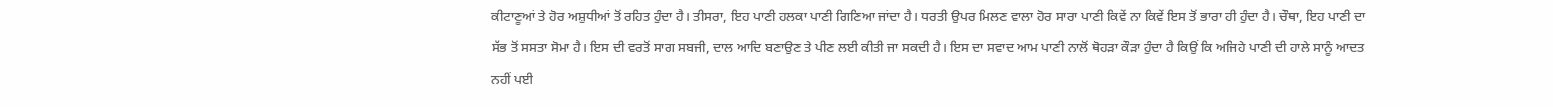ਕੀਟਾਣੂਆਂ ਤੇ ਹੋਰ ਅਸ਼ੁਧੀਆਂ ਤੋਂ ਰਹਿਤ ਹੁੰਦਾ ਹੈ। ਤੀਸਰਾ, ਇਹ ਪਾਣੀ ਹਲਕਾ ਪਾਣੀ ਗਿਣਿਆ ਜਾਂਦਾ ਹੈ। ਧਰਤੀ ਉਪਰ ਮਿਲਣ ਵਾਲਾ ਹੋਰ ਸਾਰਾ ਪਾਣੀ ਕਿਵੇਂ ਨਾ ਕਿਵੇਂ ਇਸ ਤੋਂ ਭਾਰਾ ਹੀ ਹੁੰਦਾ ਹੈ। ਚੌਥਾ, ਇਹ ਪਾਣੀ ਦਾ ਸੱਭ ਤੋਂ ਸਸਤਾ ਸੋਮਾ ਹੈ। ਇਸ ਦੀ ਵਰਤੋਂ ਸਾਗ ਸਬਜੀ, ਦਾਲ ਆਦਿ ਬਣਾਉਣ ਤੇ ਪੀਣ ਲਈ ਕੀਤੀ ਜਾ ਸਕਦੀ ਹੈ। ਇਸ ਦਾ ਸਵਾਦ ਆਮ ਪਾਣੀ ਨਾਲੋਂ ਥੋਹੜਾ ਕੌੜਾ ਹੁੰਦਾ ਹੈ ਕਿਉਂ ਕਿ ਅਜਿਹੇ ਪਾਣੀ ਦੀ ਹਾਲੇ ਸਾਨੂੰ ਆਦਤ ਨਹੀਂ ਪਈ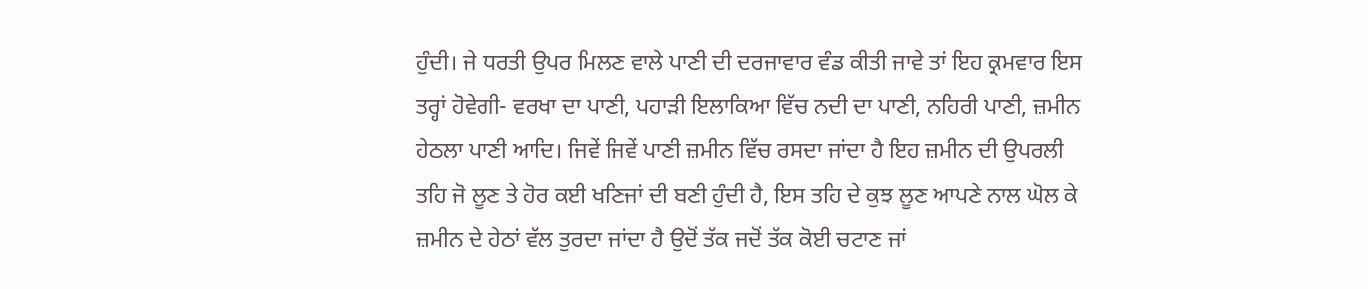ਹੁੰਦੀ। ਜੇ ਧਰਤੀ ਉਪਰ ਮਿਲਣ ਵਾਲੇ ਪਾਣੀ ਦੀ ਦਰਜਾਵਾਰ ਵੰਡ ਕੀਤੀ ਜਾਵੇ ਤਾਂ ਇਹ ਕ੍ਰਮਵਾਰ ਇਸ ਤਰ੍ਹਾਂ ਹੋਵੇਗੀ- ਵਰਖਾ ਦਾ ਪਾਣੀ, ਪਹਾੜੀ ਇਲਾਕਿਆ ਵਿੱਚ ਨਦੀ ਦਾ ਪਾਣੀ, ਨਹਿਰੀ ਪਾਣੀ, ਜ਼ਮੀਨ ਹੇਠਲਾ ਪਾਣੀ ਆਦਿ। ਜਿਵੇਂ ਜਿਵੇਂ ਪਾਣੀ ਜ਼ਮੀਨ ਵਿੱਚ ਰਸਦਾ ਜਾਂਦਾ ਹੈ ਇਹ ਜ਼ਮੀਨ ਦੀ ਉਪਰਲੀ ਤਹਿ ਜੋ ਲੂਣ ਤੇ ਹੋਰ ਕਈ ਖਣਿਜਾਂ ਦੀ ਬਣੀ ਹੁੰਦੀ ਹੈ, ਇਸ ਤਹਿ ਦੇ ਕੁਝ ਲੂਣ ਆਪਣੇ ਨਾਲ ਘੋਲ ਕੇ ਜ਼ਮੀਨ ਦੇ ਹੇਠਾਂ ਵੱਲ ਤੁਰਦਾ ਜਾਂਦਾ ਹੈ ਉਦੋਂ ਤੱਕ ਜਦੋਂ ਤੱਕ ਕੋਈ ਚਟਾਣ ਜਾਂ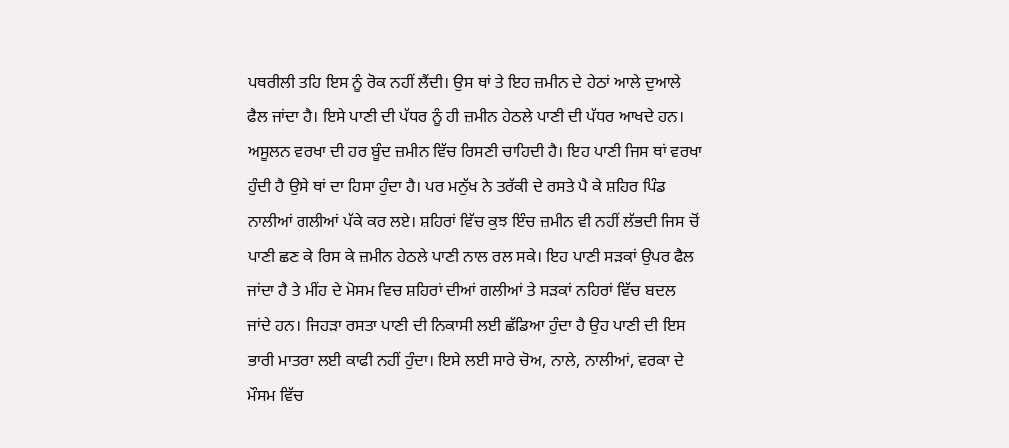ਪਥਰੀਲੀ ਤਹਿ ਇਸ ਨੂੰ ਰੋਕ ਨਹੀਂ ਲੈਂਦੀ। ਉਸ ਥਾਂ ਤੇ ਇਹ ਜ਼ਮੀਨ ਦੇ ਹੇਠਾਂ ਆਲੇ ਦੁਆਲੇ ਫੈਲ ਜਾਂਦਾ ਹੈ। ਇਸੇ ਪਾਣੀ ਦੀ ਪੱਧਰ ਨੂੰ ਹੀ ਜ਼ਮੀਨ ਹੇਠਲੇ ਪਾਣੀ ਦੀ ਪੱਧਰ ਆਖਦੇ ਹਨ।
ਅਸੂਲਨ ਵਰਖਾ ਦੀ ਹਰ ਬੂੰਦ ਜ਼ਮੀਨ ਵਿੱਚ ਰਿਸਣੀ ਚਾਹਿਦੀ ਹੈ। ਇਹ ਪਾਣੀ ਜਿਸ ਥਾਂ ਵਰਖਾ ਹੁੰਦੀ ਹੈ ਉਸੇ ਥਾਂ ਦਾ ਹਿਸਾ ਹੁੰਦਾ ਹੈ। ਪਰ ਮਨੁੱਖ ਨੇ ਤਰੱਕੀ ਦੇ ਰਸਤੇ ਪੈ ਕੇ ਸ਼ਹਿਰ ਪਿੰਡ ਨਾਲੀਆਂ ਗਲੀਆਂ ਪੱਕੇ ਕਰ ਲਏ। ਸ਼ਹਿਰਾਂ ਵਿੱਚ ਕੁਝ ਇੰਚ ਜ਼ਮੀਨ ਵੀ ਨਹੀਂ ਲੱਭਦੀ ਜਿਸ ਚੋਂ ਪਾਣੀ ਛਣ ਕੇ ਰਿਸ ਕੇ ਜ਼ਮੀਨ ਹੇਠਲੇ ਪਾਣੀ ਨਾਲ ਰਲ ਸਕੇ। ਇਹ ਪਾਣੀ ਸੜਕਾਂ ਉਪਰ ਫੈਲ ਜਾਂਦਾ ਹੈ ਤੇ ਮੀਂਹ ਦੇ ਮੋਸਮ ਵਿਚ ਸ਼ਹਿਰਾਂ ਦੀਆਂ ਗਲੀਆਂ ਤੇ ਸੜਕਾਂ ਨਹਿਰਾਂ ਵਿੱਚ ਬਦਲ ਜਾਂਦੇ ਹਨ। ਜਿਹੜਾ ਰਸਤਾ ਪਾਣੀ ਦੀ ਨਿਕਾਸੀ ਲਈ ਛੱਡਿਆ ਹੁੰਦਾ ਹੈ ਉਹ ਪਾਣੀ ਦੀ ਇਸ ਭਾਰੀ ਮਾਤਰਾ ਲਈ ਕਾਫੀ ਨਹੀਂ ਹੁੰਦਾ। ਇਸੇ ਲਈ ਸਾਰੇ ਚੋਅ, ਨਾਲੇ, ਨਾਲੀਆਂ, ਵਰਕਾ ਦੇ ਮੌਸਮ ਵਿੱਚ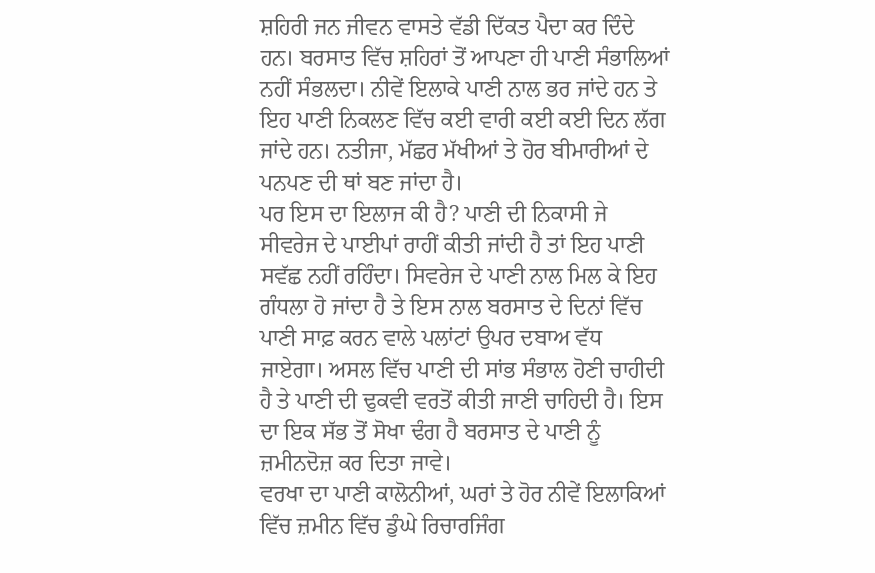ਸ਼ਹਿਰੀ ਜਨ ਜੀਵਨ ਵਾਸਤੇ ਵੱਡੀ ਦਿੱਕਤ ਪੈਦਾ ਕਰ ਦਿੰਦੇ ਹਨ। ਬਰਸਾਤ ਵਿੱਚ ਸ਼ਹਿਰਾਂ ਤੋਂ ਆਪਣਾ ਹੀ ਪਾਣੀ ਸੰਭਾਲਿਆਂ ਨਹੀਂ ਸੰਭਲਦਾ। ਨੀਵੇਂ ਇਲਾਕੇ ਪਾਣੀ ਨਾਲ ਭਰ ਜਾਂਦੇ ਹਨ ਤੇ ਇਹ ਪਾਣੀ ਨਿਕਲਣ ਵਿੱਚ ਕਈ ਵਾਰੀ ਕਈ ਕਈ ਦਿਨ ਲੱਗ ਜਾਂਦੇ ਹਨ। ਨਤੀਜਾ, ਮੱਛਰ ਮੱਖੀਆਂ ਤੇ ਹੋਰ ਬੀਮਾਰੀਆਂ ਦੇ ਪਨਪਣ ਦੀ ਥਾਂ ਬਣ ਜਾਂਦਾ ਹੈ।
ਪਰ ਇਸ ਦਾ ਇਲਾਜ ਕੀ ਹੈ? ਪਾਣੀ ਦੀ ਨਿਕਾਸੀ ਜੇ ਸੀਵਰੇਜ ਦੇ ਪਾਈਪਾਂ ਰਾਹੀਂ ਕੀਤੀ ਜਾਂਦੀ ਹੈ ਤਾਂ ਇਹ ਪਾਣੀ ਸਵੱਛ ਨਹੀਂ ਰਹਿੰਦਾ। ਸਿਵਰੇਜ ਦੇ ਪਾਣੀ ਨਾਲ ਮਿਲ ਕੇ ਇਹ ਗੰਧਲਾ ਹੋ ਜਾਂਦਾ ਹੈ ਤੇ ਇਸ ਨਾਲ ਬਰਸਾਤ ਦੇ ਦਿਨਾਂ ਵਿੱਚ ਪਾਣੀ ਸਾਫ਼ ਕਰਨ ਵਾਲੇ ਪਲਾਂਟਾਂ ਉਪਰ ਦਬਾਅ ਵੱਧ ਜਾਏਗਾ। ਅਸਲ ਵਿੱਚ ਪਾਣੀ ਦੀ ਸਾਂਭ ਸੰਭਾਲ ਹੋਣੀ ਚਾਹੀਦੀ ਹੈ ਤੇ ਪਾਣੀ ਦੀ ਢੁਕਵੀ ਵਰਤੋਂ ਕੀਤੀ ਜਾਣੀ ਚਾਹਿਦੀ ਹੈ। ਇਸ ਦਾ ਇਕ ਸੱਭ ਤੋਂ ਸੋਖਾ ਢੰਗ ਹੈ ਬਰਸਾਤ ਦੇ ਪਾਣੀ ਨੂੰ ਜ਼ਮੀਨਦੋਜ਼ ਕਰ ਦਿਤਾ ਜਾਵੇ।
ਵਰਖਾ ਦਾ ਪਾਣੀ ਕਾਲੋਨੀਆਂ, ਘਰਾਂ ਤੇ ਹੋਰ ਨੀਵੇਂ ਇਲਾਕਿਆਂ ਵਿੱਚ ਜ਼ਮੀਨ ਵਿੱਚ ਡੁੰਘੇ ਰਿਚਾਰਜਿੰਗ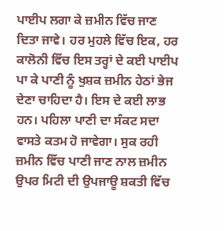ਪਾਈਪ ਲਗਾ ਕੇ ਜ਼ਮੀਨ ਵਿੱਚ ਜਾਣ ਦਿਤਾ ਜਾਵੇ। ਹਰ ਮੁਹਲੇ ਵਿੱਚ ਇਕ, ਹਰ ਕਾਲੋਨੀ ਵਿੱਚ ਇਸ ਤਰ੍ਹਾਂ ਦੇ ਕਈ ਪਾਈਪ ਪਾ ਕੇ ਪਾਣੀ ਨੂੰ ਖੁਸ਼ਕ ਜ਼ਮੀਨ ਹੇਠਾਂ ਭੇਜ ਦੇਣਾ ਚਾਹਿਦਾ ਹੈ। ਇਸ ਦੇ ਕਈ ਲਾਭ ਹਨ। ਪਹਿਲਾ ਪਾਣੀ ਦਾ ਸੰਕਟ ਸਦਾ ਵਾਸਤੇ ਕਤਮ ਹੋ ਜਾਵੇਗਾ। ਸੁਕ ਰਹੀ ਜ਼ਮੀਨ ਵਿੱਚ ਪਾਣੀ ਜਾਣ ਨਾਲ ਜ਼ਮੀਨ ਉਪਰ ਮਿਟੀ ਦੀ ਉਪਜਾਊ ਸ਼ਕਤੀ ਵਿੱਚ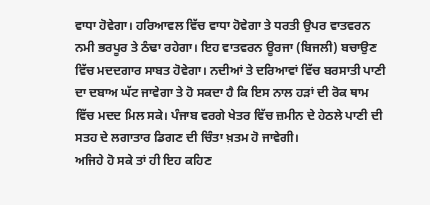ਵਾਧਾ ਹੋਵੇਗਾ। ਹਰਿਆਵਲ ਵਿੱਚ ਵਾਧਾ ਹੋਵੇਗਾ ਤੇ ਧਰਤੀ ਉਪਰ ਵਾਤਵਰਨ ਨਮੀ ਭਰਪੂਰ ਤੇ ਠੰਢਾ ਰਹੇਗਾ। ਇਹ ਵਾਤਵਰਨ ਊਰਜਾ (ਬਿਜਲੀ) ਬਚਾਉਣ ਵਿੱਚ ਮਦਦਗਾਰ ਸਾਬਤ ਹੋਵੇਗਾ। ਨਦੀਆਂ ਤੇ ਦਰਿਆਵਾਂ ਵਿੱਚ ਬਰਸਾਤੀ ਪਾਣੀ ਦਾ ਦਬਾਅ ਘੱਟ ਜਾਵੇਗਾ ਤੇ ਹੋ ਸਕਦਾ ਹੈ ਕਿ ਇਸ ਨਾਲ ਹੜਾਂ ਦੀ ਰੋਕ ਥਾਮ ਵਿੱਚ ਮਦਦ ਮਿਲ ਸਕੇ। ਪੰਜਾਬ ਵਰਗੇ ਖੇਤਰ ਵਿੱਚ ਜ਼ਮੀਨ ਦੇ ਹੇਠਲੇ ਪਾਣੀ ਦੀ ਸਤਹ ਦੇ ਲਗਾਤਾਰ ਡਿਗਣ ਦੀ ਚਿੰਤਾ ਖ਼ਤਮ ਹੋ ਜਾਵੇਗੀ।
ਅਜਿਹੇ ਹੋ ਸਕੇ ਤਾਂ ਹੀ ਇਹ ਕਹਿਣ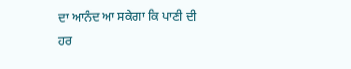ਦਾ ਆਨੰਦ ਆ ਸਕੇਗਾ ਕਿ ਪਾਣੀ ਦੀ ਹਰ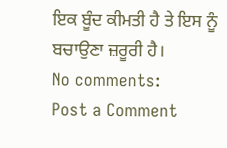ਇਕ ਬੂੰਦ ਕੀਮਤੀ ਹੈ ਤੇ ਇਸ ਨੂੰ ਬਚਾਉਣਾ ਜ਼ਰੂਰੀ ਹੈ।
No comments:
Post a Comment